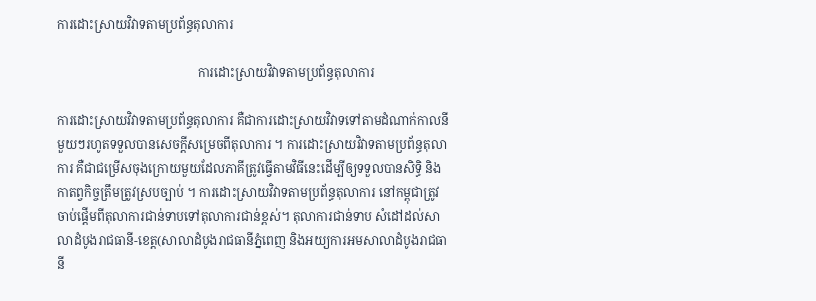ការដោះស្រាយវិវាទតាមប្រព័ន្ធតុលាការ

                                             ការដោះស្រាយវិវាទតាមប្រព័ន្ធតុលាការ

ការដោះស្រាយវិវាទតាមប្រព័ន្ធតុលាការ គឺជាការដោះស្រាយវិវាទទៅតាមដំណាក់កាលនីមួយៗរហូតទទួលបានសេចក្តីសម្រេចពីតុលាការ ។ ការដោះស្រាយវិវាទតាមប្រព័ន្ធតុលាការ គឺជាជម្រើសចុងក្រោយមួយដែលភាគីត្រូវធ្វើតាមវិធីនេះដើម្បីឲ្យទទួលបានសិទ្ធិ និងកាតព្វកិច្ចត្រឹមត្រូវស្របច្បាប់ ។ ការដោះស្រាយវិវាទតាមប្រព័ន្ធតុលាការ នៅកម្ពុជាត្រូវចាប់ផ្តើមពីតុលាការជាន់ទាបទៅតុលាការជាន់ខ្ពស់។ តុលាការជាន់ទាប សំដៅដល់សាលាដំបូងរាជធានី-ខេត្ត(សាលាដំបូងរាជធានីភ្នំពេញ និងអយ្យការអមសាលាដំបូងរាជធានី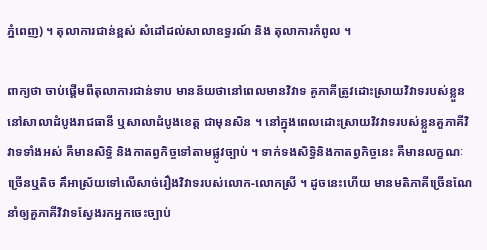ភ្នំពេញ) ។ តុលាការជាន់ខ្ពស់ សំដៅដល់សាលាឧទ្ធរណ៍ និង តុលាការកំពូល ។

ពាក្យថា ចាប់ផ្តើមពីតុលាការជាន់ទាប មានន័យថានៅពេលមានវិវាទ គូភាគីត្រូវដោះស្រាយវិវាទរបស់ខ្លួននៅសាលាដំបូងរាជធានី ឬសាលាដំបូងខេត្ត ជាមុនសិន ។ នៅក្នុងពេលដោះស្រាយវិវវាទរបស់ខ្លួនគួភាគីវិវាទទាំងអស់ គឺមានសិទ្ធិ និងកាតព្វកិច្ចទៅតាមផ្លូវច្បាប់ ។ ទាក់ទងសិទ្ធិនិងកាតព្វកិច្ចនេះ គឺមានលក្ខណៈច្រើនឬតិច គឹអាស្រ័យទៅលើសាច់រឿងវិវាទរបស់លោក-លោកស្រី ។ ដូចនេះហើយ មានមតិភាគីច្រើនណែនាំឲ្យគួភាគីវិវាទស្វែងរកអ្នកចេះច្បាប់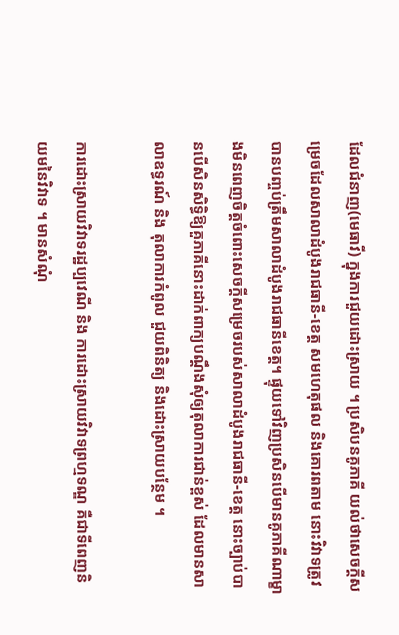ដែលជំនាញ(មេធាវី) ក្នុងការជួយដោះស្រាយ ។ ប្រសិបនគូភាគី យល់ថាសេចក្តីសម្រេចដែលសាលាដំបូងរាជធានី-ខេត្ត សមហេតុផល និងគោរពតាម នោះវិវាទត្រូវបានបញ្ចប់ត្រឹមសាលាដំបូងរាជធានីខេត្ត។ ផ្ទុយទៅវិញប្រសិនបើមានគូភាគីណាម្ខាងមិនពេញចិត្តចំពោះសេចក្តីសម្រេចរបស់សាលាដំបូងរាជធានី-ខេត្ត នោះច្បាប់បានបើសិនសិទ្ធិឱ្យគួភាគីនោះដាក់ពាក្យបណ្តឹងសុំឲ្យតុលាការជាន់ខ្ពស់ ដែលមានសាលាឧទ្ធរណ៍ និង តុលាការកំពូល ជួយពិនិត្យ និងដោះស្រាយបន្ថែម ។

ការដោះស្រាយវិវាទរដ្ឋប្បវេណី និង ការដោះស្រាយវិវាទព្រហ្មទណ្ឌ គឺជាទីពេញនិយមនៃវិវាទ ។ មានសំណុំ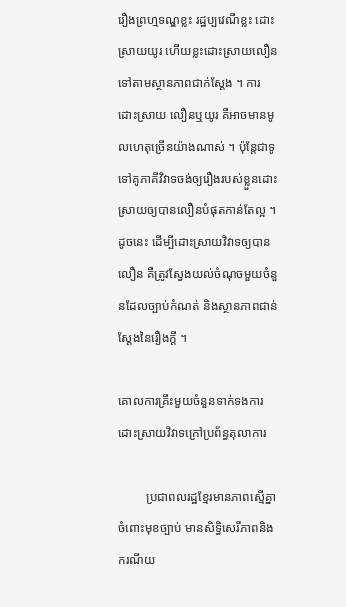រឿងព្រហ្មទណ្ឌខ្លះ រដ្ឋប្បវេណីខ្លះ ដោះស្រាយយូរ ហើយខ្លះដោះស្រាយលឿន ទៅតាមស្ថានភាពជាក់ស្តែង ។ ការដោះស្រាយ លឿនឬយូរ គឺអាចមានមូលហេតុច្រើនយ៉ាងណាស់ ។ ប៉ុន្តែជាទូទៅគូភាគីវិវាទចង់ឲ្យរឿងរបស់ខ្លួនដោះស្រាយឲ្យបានលឿនបំផុតកាន់តែល្អ ។ ដូចនេះ ដើម្បីដោះស្រាយវិវាទឲ្យបានលឿន គឺត្រូវស្វែងយល់ចំណុចមួយចំនួនដែលច្បាប់កំណត់ និងស្ថានភាពជាន់ស្តែងនៃរឿងក្តី ។

គោលការគ្រឹះមួយចំនួនទាក់ទងការដោះស្រាយវិវាទក្រៅប្រព័ន្ធតុលាការ

         ប្រជាពលរដ្ឋខ្មែរមានភាពស្មើគ្នាចំពោះមុខច្បាប់ មានសិទ្ធិសេរីភាពនិងករណីយ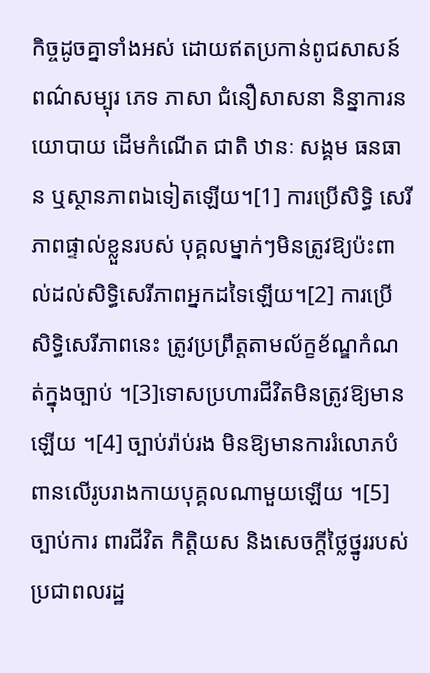កិច្ចដូចគ្នាទាំងអស់ ដោយឥតប្រកាន់ពូជសាសន៍ ពណ៌សម្បុរ ភេទ ភាសា ជំនឿសាសនា និន្នាការនយោបាយ ដើមកំណើត ជាតិ ឋានៈ សង្គម ធនធាន ឬស្ថានភាពឯទៀតឡើយ។[1] ការប្រើសិទ្ធិ សេរីភាពផ្ទាល់ខ្លួនរបស់ បុគ្គលម្នាក់ៗមិនត្រូវឱ្យប៉ះពាល់ដល់សិទ្ធិសេរីភាពអ្នកដទៃឡើយ។[2] ការប្រើសិទ្ធិសេរីភាពនេះ ត្រូវប្រព្រឹត្តតាមល័ក្ខខ័ណ្ឌកំណត់ក្នុងច្បាប់ ។[3]ទោសប្រហារជីវិតមិនត្រូវឱ្យមានឡើយ ។[4] ច្បាប់រ៉ាប់រង មិនឱ្យមានការរំលោភបំពានលើរូបរាងកាយបុគ្គលណាមួយឡើយ ។[5] ច្បាប់ការ ពារជីវិត កិត្តិយស និងសេចក្តីថ្លៃថ្នូររបស់ប្រជាពលរដ្ឋ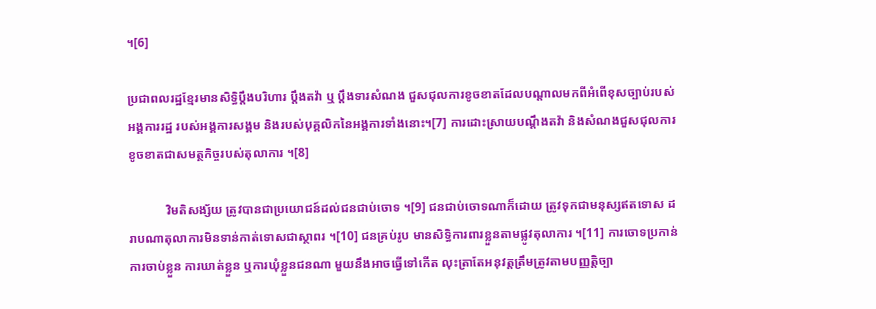។[6]

ប្រជាពលរដ្ឋខ្មែរមានសិទ្ធិប្តឹងបរិហារ ប្តឹងតវ៉ា ឬ ប្តឹងទារសំណង ជួសជុលការខូចខាតដែលបណ្តាលមកពីអំពើខុសច្បាប់របស់អង្គការរដ្ឋ របស់អង្គការសង្គម និងរបស់បុគ្គលិកនៃអង្គការទាំងនោះ។[7] ការដោះស្រាយបណ្តឹងតវ៉ា និងសំណងជួសជុលការខូចខាតជាសមត្ថកិច្ចរបស់តុលាការ ។[8]

            វិមតិសង្ស័យ ត្រូវបានជាប្រយោជន៍ដល់ជនជាប់ចោទ ។[9] ជនជាប់ចោទណាក៏ដោយ ត្រូវទុកជាមនុស្សឥតទោស ដរាបណាតុលាការមិនទាន់កាត់ទោសជាស្ថាពរ ។[10] ជនគ្រប់រូប មានសិទ្ធិការពារខ្លួនតាមផ្លូវតុលាការ ។[11] ការចោទប្រកាន់ ការចាប់ខ្លួន ការឃាត់ខ្លួន ឬការឃុំខ្លួនជនណា មួយនឹងអាចធ្វើទៅកើត លុះត្រាតែអនុវត្តត្រឹមត្រូវតាមបញ្ញត្តិច្បា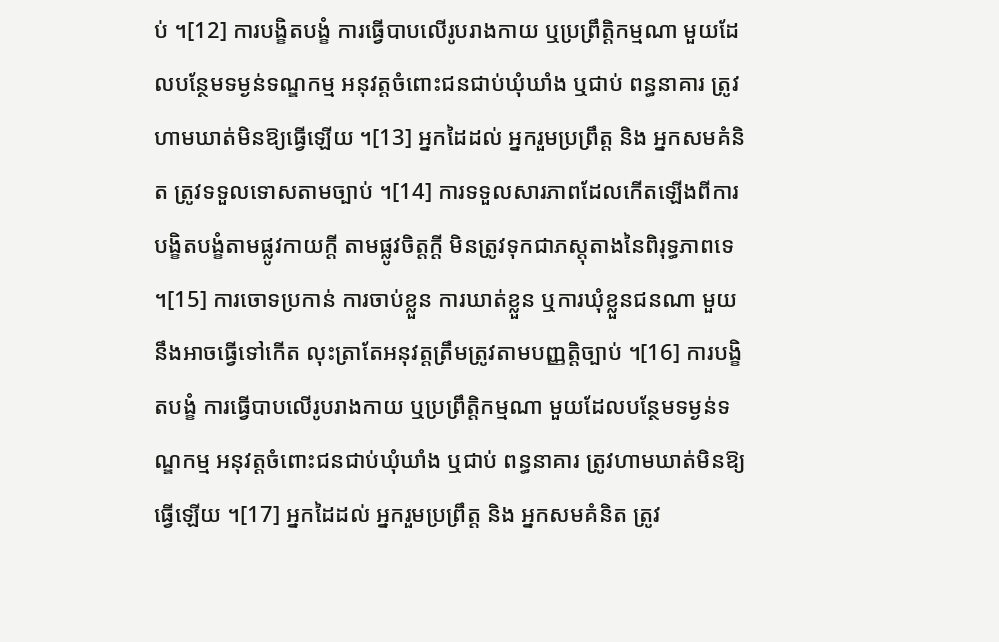ប់ ។[12] ការបង្ខិតបង្ខំ ការធ្វើបាបលើរូបរាងកាយ ឬប្រព្រឹត្តិកម្មណា មួយដែលបន្ថែមទម្ងន់ទណ្ឌកម្ម អនុវត្តចំពោះជនជាប់ឃុំឃាំង ឬជាប់ ពន្ធនាគារ ត្រូវហាមឃាត់មិនឱ្យធ្វើឡើយ ។[13] អ្នកដៃដល់ អ្នករួមប្រព្រឹត្ត និង អ្នកសមគំនិត ត្រូវទទួលទោសតាមច្បាប់ ។[14] ការទទួលសារភាពដែលកើតឡើងពីការបង្ខិតបង្ខំតាមផ្លូវកាយក្តី តាមផ្លូវចិត្តក្តី មិនត្រូវទុកជាភស្តុតាងនៃពិរុទ្ធភាពទេ ។[15] ការចោទប្រកាន់ ការចាប់ខ្លួន ការឃាត់ខ្លួន ឬការឃុំខ្លួនជនណា មួយនឹងអាចធ្វើទៅកើត លុះត្រាតែអនុវត្តត្រឹមត្រូវតាមបញ្ញត្តិច្បាប់ ។[16] ការបង្ខិតបង្ខំ ការធ្វើបាបលើរូបរាងកាយ ឬប្រព្រឹត្តិកម្មណា មួយដែលបន្ថែមទម្ងន់ទណ្ឌកម្ម អនុវត្តចំពោះជនជាប់ឃុំឃាំង ឬជាប់ ពន្ធនាគារ ត្រូវហាមឃាត់មិនឱ្យធ្វើឡើយ ។[17] អ្នកដៃដល់ អ្នករួមប្រព្រឹត្ត និង អ្នកសមគំនិត ត្រូវ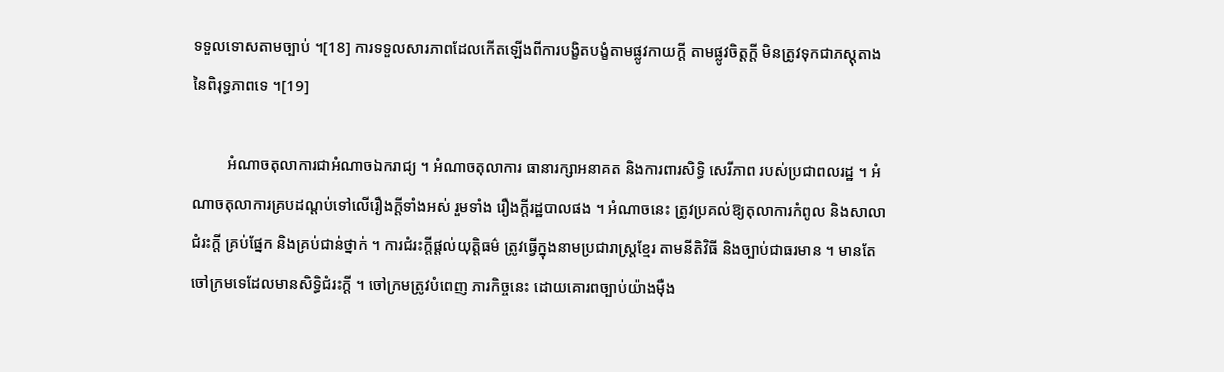ទទួលទោសតាមច្បាប់ ។[18] ការទទួលសារភាពដែលកើតឡើងពីការបង្ខិតបង្ខំតាមផ្លូវកាយក្តី តាមផ្លូវចិត្តក្តី មិនត្រូវទុកជាភស្តុតាងនៃពិរុទ្ធភាពទេ ។[19]

         អំណាចតុលាការជាអំណាចឯករាជ្យ ។ អំណាចតុលាការ ធានារក្សាអនាគត និងការពារសិទ្ធិ សេរីភាព របស់ប្រជាពលរដ្ឋ ។ អំណាចតុលាការគ្របដណ្តប់ទៅលើរឿងក្តីទាំងអស់ រួមទាំង រឿងក្តីរដ្ឋបាលផង ។ អំណាចនេះ ត្រូវប្រគល់ឱ្យតុលាការកំពូល និងសាលាជំរះក្តី គ្រប់ផ្នែក និងគ្រប់ជាន់ថ្នាក់ ។ ការជំរះក្ដីផ្ដល់យុត្តិធម៌ ត្រូវធ្វើក្នុងនាមប្រជារាស្ត្រខ្មែរ តាមនីតិវិធី និងច្បាប់ជាធរមាន ។ មានតែចៅក្រមទេដែលមានសិទ្ធិជំរះក្តី ។ ចៅក្រមត្រូវបំពេញ ភារកិច្ចនេះ ដោយគោរពច្បាប់យ៉ាងម៉ឺង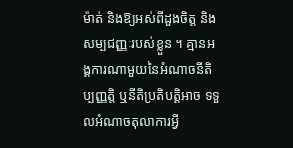ម៉ាត់ និងឱ្យអស់ពីដួងចិត្ត និងសម្បជញ្ញៈរបស់ខ្លួន ។ គ្មានអង្គការណាមួយនៃអំណាចនីតិប្បញ្ញត្តិ ឬនីតិប្រតិបត្តិអាច ទទួលអំណាចតុលាការអ្វី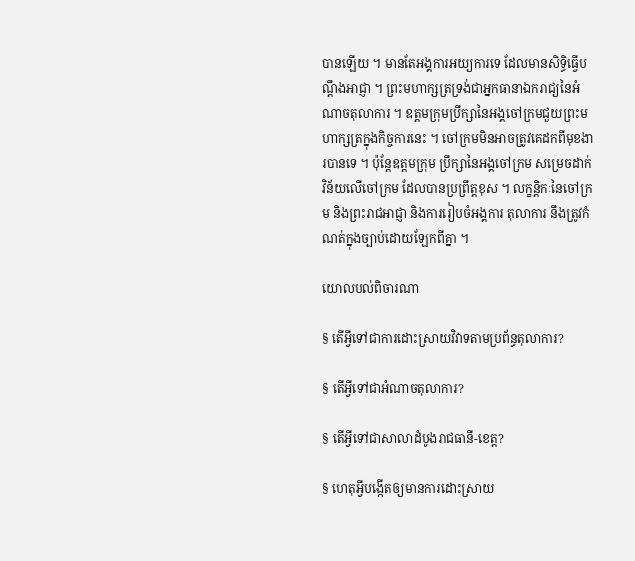បានឡើយ ។ មានតែអង្គការអយ្យការទេ ដែលមានសិទ្ធិធ្វើបណ្តឹងអាជ្ញា ។ ព្រះមហាក្សត្រទ្រង់ជាអ្នកធានាឯករាជ្យនៃអំណាចតុលាការ ។ ឧត្តមក្រុមប្រឹក្សានៃអង្គចៅក្រមជួយព្រះមហាក្សត្រក្នុងកិច្ចការនេះ ។ ចៅក្រមមិនអាចត្រូវគេដកពីមុខងារបានទេ ។ ប៉ុន្តែឧត្តមក្រុម ប្រឹក្សានៃអង្គចៅក្រម សម្រេចដាក់វិន័យលើចៅក្រម ដែលបានប្រព្រឹត្តខុស ។ លក្ខន្តិកៈនៃចៅក្រម និងព្រះរាជអាជ្ញា និងការរៀបចំអង្គការ តុលាការ នឹងត្រូវកំណត់ក្នុងច្បាប់ដោយឡែកពីគ្នា ។

យោលបល់ពិចារណា

§ តើអ្វីទៅជាការដោះស្រាយវិវាទតាមប្រព័ន្ធតុលាការ?

§ តើអ្វីទៅជាអំណាចតុលាការ?

§ តើអ្វីទៅជាសាលាដំបូងរាជធានី-ខេត្ត?

§ ហេតុអ្វីបង្កើតឲ្យមានការដោះស្រាយ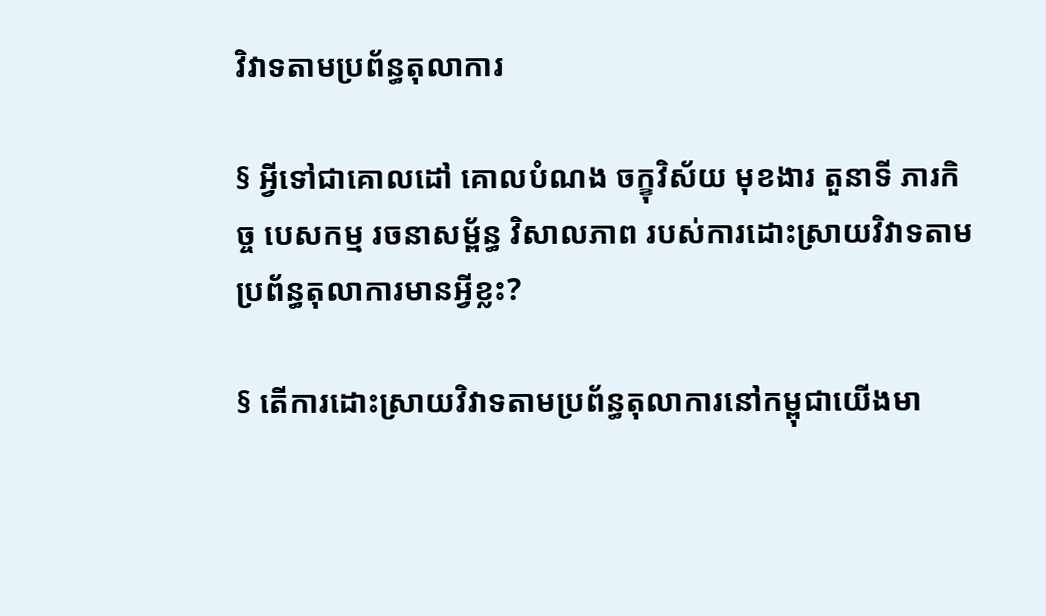វិវាទតាមប្រព័ន្ធតុលាការ

§ អ្វីទៅជាគោលដៅ គោលបំណង ចក្ខុវិស័យ មុខងារ តួនាទី ភារកិច្ច បេសកម្ម រចនាសម្ព័ន្ធ វិសាលភាព របស់ការដោះស្រាយវិវាទតាមប្រព័ន្ធតុលាការមានអ្វីខ្លះ?

§ តើការដោះស្រាយវិវាទតាមប្រព័ន្ធតុលាការនៅកម្ពុជាយើងមា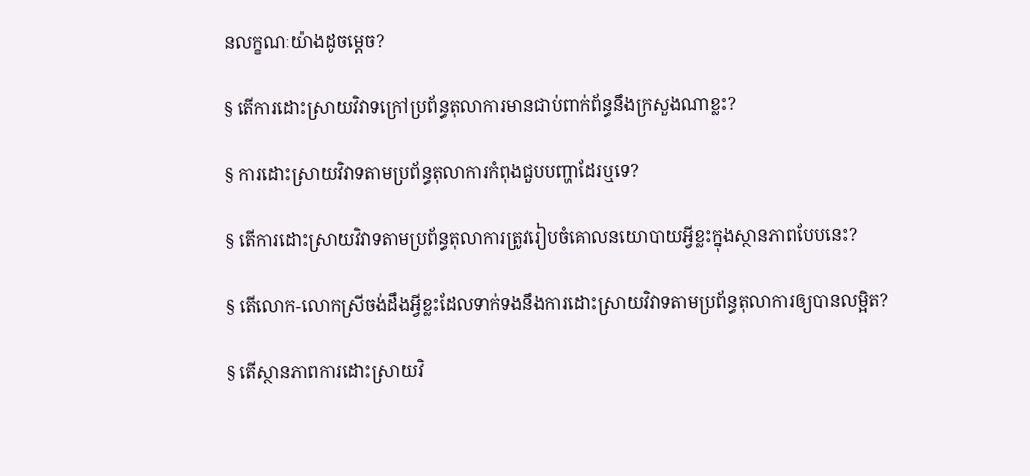នលក្ខណៈយ៉ាងដូចម្តេច?

§ តើការដោះស្រាយវិវាទក្រៅប្រព័ន្ធតុលាការមានជាប់ពាក់ព័ន្ធនឹងក្រសួងណាខ្លះ?

§ ការដោះស្រាយវិវាទតាមប្រព័ន្ធតុលាការកំពុងជួបបញ្ហាដែរឬទេ?

§ តើការដោះស្រាយវិវាទតាមប្រព័ន្ធតុលាការត្រូវរៀបចំគោលនយោបាយអ្វីខ្លះក្នុងស្ថានភាពបែបនេះ?

§ តើលោក-លោកស្រីចង់ដឹងអ្វីខ្លះដែលទាក់ទងនឹងការដោះស្រាយវិវាទតាមប្រព័ន្ធតុលាការឲ្យបានលម្អិត?

§ តើស្ថានភាពការដោះស្រាយវិ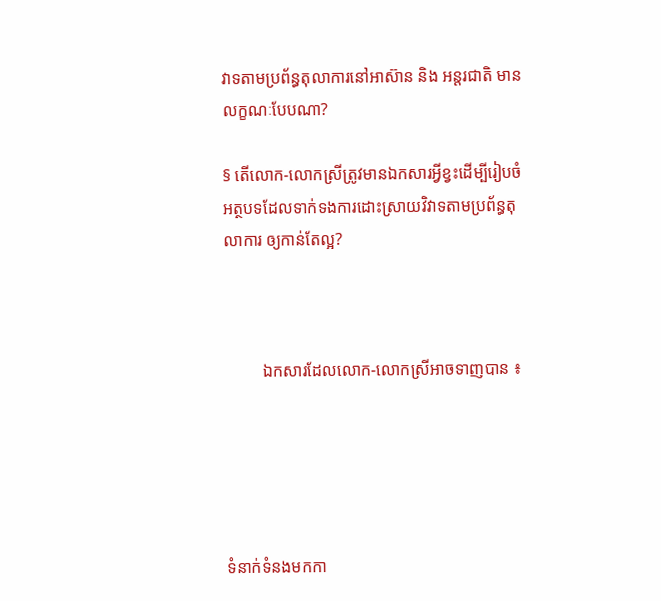វាទតាមប្រព័ន្ធតុលាការនៅអាស៊ាន និង អន្តរជាតិ មានលក្ខណៈបែបណា?

§ តើលោក-លោកស្រីត្រូវមានឯកសារអ្វីខ្វះដើម្បីរៀបចំអត្ថបទដែលទាក់ទងការដោះស្រាយវិវាទតាមប្រព័ន្ធតុលាការ ឲ្យកាន់តែល្អ?



         ឯកសារដែលលោក-លោកស្រីអាចទាញបាន ៖





ទំនាក់ទំនងមកកា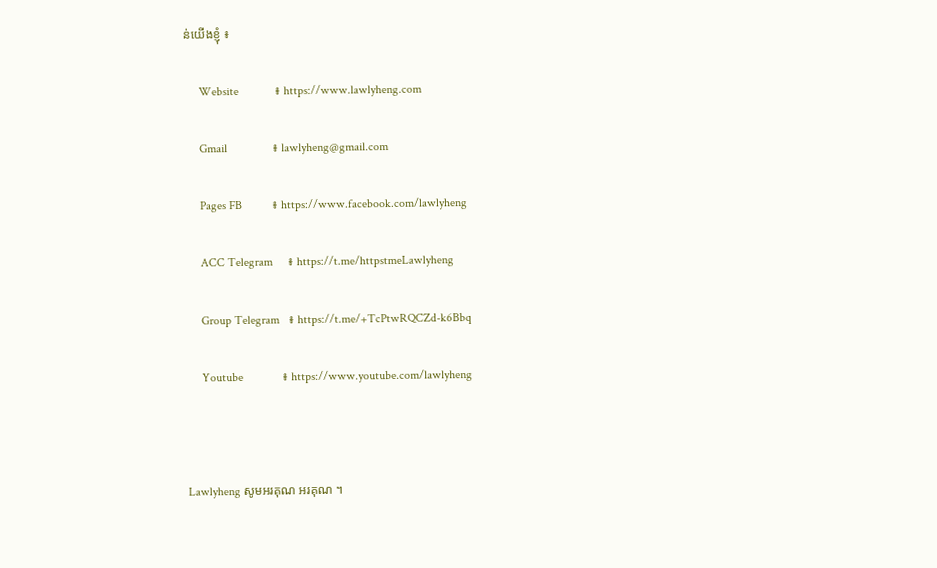ន់យើងខ្ញុំ ៖

     Website            ៖ https://www.lawlyheng.com

     Gmail               ៖ lawlyheng@gmail.com

     Pages FB          ៖ https://www.facebook.com/lawlyheng

     ACC Telegram     ៖ https://t.me/httpstmeLawlyheng

     Group Telegram   ៖ https://t.me/+TcPtwRQCZd-k6Bbq

     Youtube             ៖ https://www.youtube.com/lawlyheng



Lawlyheng សូមអរគុណ អរគុណ ។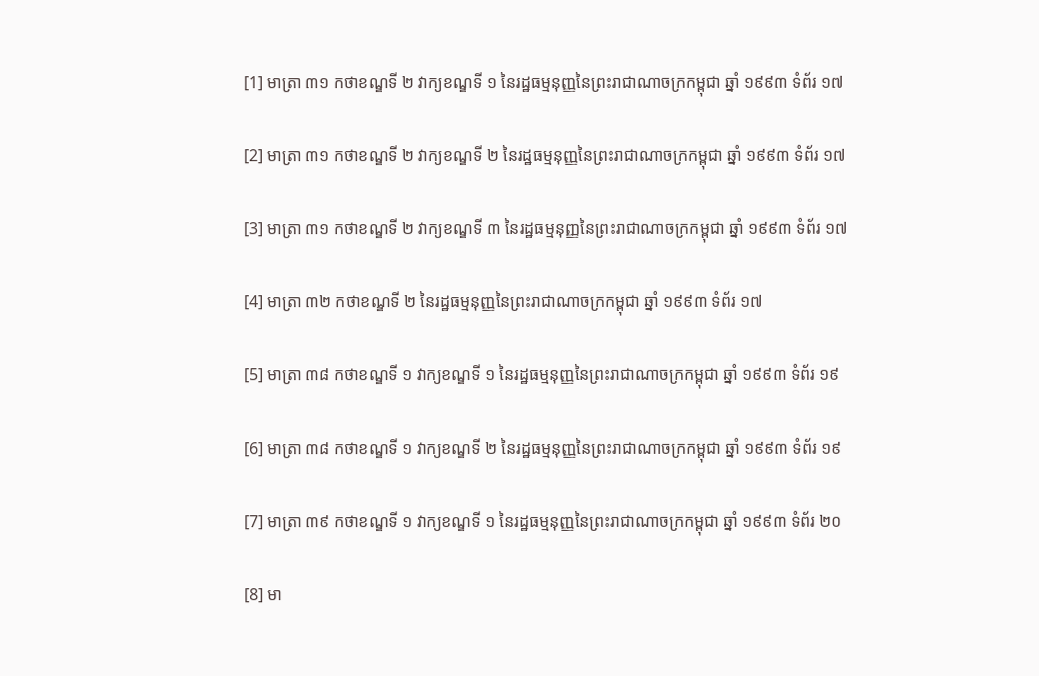[1] មាត្រា ៣១ កថាខណ្ឌទី ២ វាក្យខណ្ឌទី ១ នៃរដ្ឋធម្មនុញ្ញនៃព្រះរាជាណាចក្រកម្ពុជា ឆ្នាំ ១៩៩៣ ទំព័រ ១៧

[2] មាត្រា ៣១ កថាខណ្ឌទី ២ វាក្យខណ្ឌទី ២ នៃរដ្ឋធម្មនុញ្ញនៃព្រះរាជាណាចក្រកម្ពុជា ឆ្នាំ ១៩៩៣ ទំព័រ ១៧

[3] មាត្រា ៣១ កថាខណ្ឌទី ២ វាក្យខណ្ឌទី ៣ នៃរដ្ឋធម្មនុញ្ញនៃព្រះរាជាណាចក្រកម្ពុជា ឆ្នាំ ១៩៩៣ ទំព័រ ១៧

[4] មាត្រា ៣២ កថាខណ្ឌទី ២ នៃរដ្ឋធម្មនុញ្ញនៃព្រះរាជាណាចក្រកម្ពុជា ឆ្នាំ ១៩៩៣ ទំព័រ ១៧

[5] មាត្រា ៣៨ កថាខណ្ឌទី ១ វាក្យខណ្ឌទី ១ នៃរដ្ឋធម្មនុញ្ញនៃព្រះរាជាណាចក្រកម្ពុជា ឆ្នាំ ១៩៩៣ ទំព័រ ១៩

[6] មាត្រា ៣៨ កថាខណ្ឌទី ១ វាក្យខណ្ឌទី ២ នៃរដ្ឋធម្មនុញ្ញនៃព្រះរាជាណាចក្រកម្ពុជា ឆ្នាំ ១៩៩៣ ទំព័រ ១៩

[7] មាត្រា ៣៩ កថាខណ្ឌទី ១ វាក្យខណ្ឌទី ១ នៃរដ្ឋធម្មនុញ្ញនៃព្រះរាជាណាចក្រកម្ពុជា ឆ្នាំ ១៩៩៣ ទំព័រ ២០

[8] មា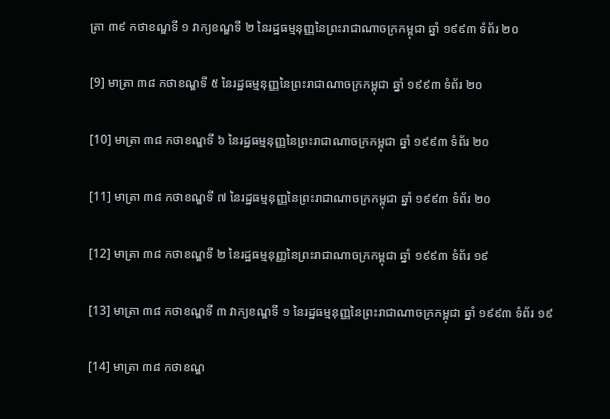ត្រា ៣៩ កថាខណ្ឌទី ១ វាក្យខណ្ឌទី ២ នៃរដ្ឋធម្មនុញ្ញនៃព្រះរាជាណាចក្រកម្ពុជា ឆ្នាំ ១៩៩៣ ទំព័រ ២០

[9] មាត្រា ៣៨ កថាខណ្ឌទី ៥ នៃរដ្ឋធម្មនុញ្ញនៃព្រះរាជាណាចក្រកម្ពុជា ឆ្នាំ ១៩៩៣ ទំព័រ ២០

[10] មាត្រា ៣៨ កថាខណ្ឌទី ៦ នៃរដ្ឋធម្មនុញ្ញនៃព្រះរាជាណាចក្រកម្ពុជា ឆ្នាំ ១៩៩៣ ទំព័រ ២០

[11] មាត្រា ៣៨ កថាខណ្ឌទី ៧ នៃរដ្ឋធម្មនុញ្ញនៃព្រះរាជាណាចក្រកម្ពុជា ឆ្នាំ ១៩៩៣ ទំព័រ ២០

[12] មាត្រា ៣៨ កថាខណ្ឌទី ២ នៃរដ្ឋធម្មនុញ្ញនៃព្រះរាជាណាចក្រកម្ពុជា ឆ្នាំ ១៩៩៣ ទំព័រ ១៩

[13] មាត្រា ៣៨ កថាខណ្ឌទី ៣ វាក្យខណ្ឌទី ១ នៃរដ្ឋធម្មនុញ្ញនៃព្រះរាជាណាចក្រកម្ពុជា ឆ្នាំ ១៩៩៣ ទំព័រ ១៩

[14] មាត្រា ៣៨ កថាខណ្ឌ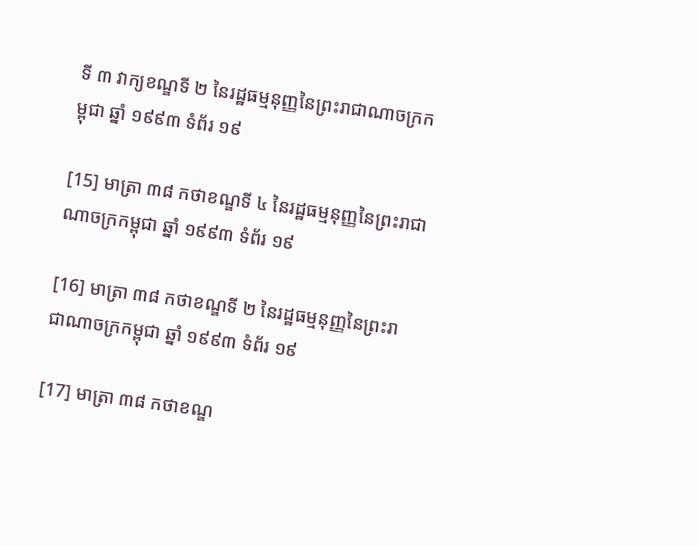ទី ៣ វាក្យខណ្ឌទី ២ នៃរដ្ឋធម្មនុញ្ញនៃព្រះរាជាណាចក្រកម្ពុជា ឆ្នាំ ១៩៩៣ ទំព័រ ១៩

[15] មាត្រា ៣៨ កថាខណ្ឌទី ៤ នៃរដ្ឋធម្មនុញ្ញនៃព្រះរាជាណាចក្រកម្ពុជា ឆ្នាំ ១៩៩៣ ទំព័រ ១៩

[16] មាត្រា ៣៨ កថាខណ្ឌទី ២ នៃរដ្ឋធម្មនុញ្ញនៃព្រះរាជាណាចក្រកម្ពុជា ឆ្នាំ ១៩៩៣ ទំព័រ ១៩

[17] មាត្រា ៣៨ កថាខណ្ឌ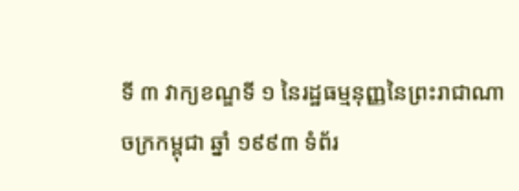ទី ៣ វាក្យខណ្ឌទី ១ នៃរដ្ឋធម្មនុញ្ញនៃព្រះរាជាណាចក្រកម្ពុជា ឆ្នាំ ១៩៩៣ ទំព័រ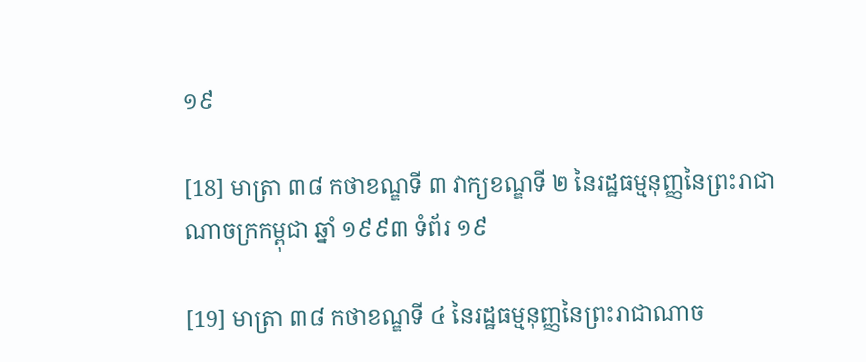១៩

[18] មាត្រា ៣៨ កថាខណ្ឌទី ៣ វាក្យខណ្ឌទី ២ នៃរដ្ឋធម្មនុញ្ញនៃព្រះរាជាណាចក្រកម្ពុជា ឆ្នាំ ១៩៩៣ ទំព័រ ១៩

[19] មាត្រា ៣៨ កថាខណ្ឌទី ៤ នៃរដ្ឋធម្មនុញ្ញនៃព្រះរាជាណាច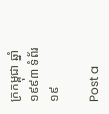ក្រកម្ពុជា ឆ្នាំ ១៩៩៣ ទំព័រ ១៩

Post a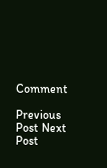Comment

Previous Post Next Post